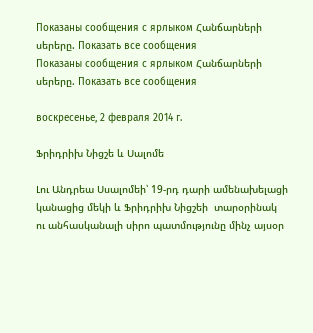Показаны сообщения с ярлыком Հանճարների սերերը. Показать все сообщения
Показаны сообщения с ярлыком Հանճարների սերերը. Показать все сообщения

воскресенье, 2 февраля 2014 г.

Ֆրիդրիխ Նիցշե և Սալոմե

Լու Անդրեա Սսալոմեի՝ 19-րդ դարի ամենախելացի կանացից մեկի և Ֆրիդրիխ Նիցշեի  տարօրինակ ու անհասկանալի սիրո պատմությունը մինչ այսօր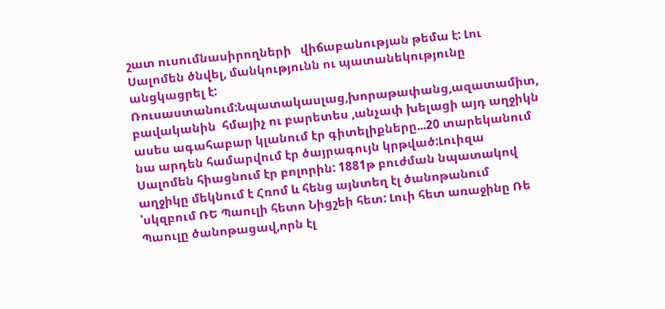շատ ուսումնասիրողների   վիճաբանության թեմա է: Լու Սալոմեն ծնվել, մանկությունն ու պատանեկությունը անցկացրել է: Ռուսաստանում:Նպատակասլաց,խորաթափանց,ազատամիտ, բավականին  հմայիչ ու բարետես ,անչափ խելացի այդ աղջիկն ասես ագահաբար կլանում էր գիտելիքները...20 տարեկանում նա արդեն համարվում էր ծայրագույն կրթված:Լուիզա Սալոմեն հիացնում էր բոլորին: 1881թ բուժման նպատակով  աղջիկը մեկնում է Հռոմ և հենց այնտեղ էլ ծանոթանում  ՝սկզբում ՌԵ Պաուլի հետո Նիցշեի հետ: Լուի հետ առաջինը Ռե Պաուլը ծանոթացավ,որն էլ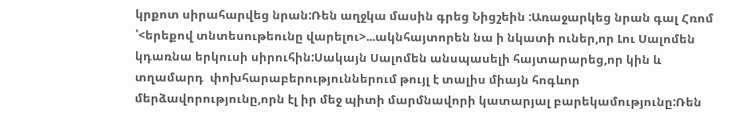կրքոտ սիրահարվեց նրան:Ռեն աղջկա մասին գրեց Նիցշեին :Առաջարկեց նրան գալ Հռոմ ՝<երեքով տնտեսութեունը վարելու>...ակնհայտորեն նա ի նկատի ուներ,որ Լու Սալոմեն կդառնա երկուսի սիրուհին:Սակայն Սալոմեն անսպասելի հայտարարեց,որ կին և տղամարդ  փոխհարաբերություններում թույլ է տալիս միայն հոգևոր մերձավորությունը,որն էլ իր մեջ պիտի մարմնավորի կատարյալ բարեկամությունը:Ռեն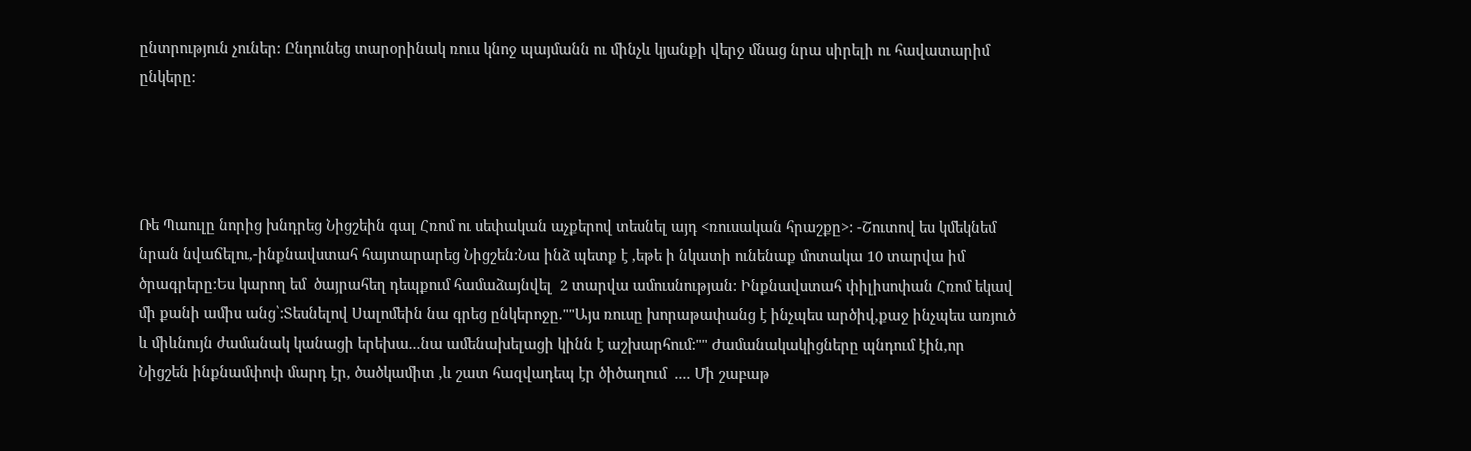ընտրություն չուներ: Ընդունեց տարօրինակ ռուս կնոջ պայմանն ու մինչև կյանքի վերջ մնաց նրա սիրելի ու հավատարիմ  ընկերը:




Ռե Պաուլը նորից խնդրեց Նիցշեին գալ Հռոմ ու սեփական աչքերով տեսնել այդ <ռուսական հրաշքը>: -Շուտով ես կմեկնեմ նրան նվաճելու,-ինքնավստահ հայտարարեց Նիցշեն:Նա ինձ պետք է ,եթե ի նկատի ունենաք մոտակա 10 տարվա իմ ծրագրերը:Ես կարող եմ  ծայրահեղ դեպքում համաձայնվել  2 տարվա ամուսնության: Ինքնավստահ փիլիսոփան Հռոմ եկավ մի քանի ամիս անց՝:Տեսնելով Սալոմեին նա գրեց ընկերոջը.""Այս ռուսը խորաթափանց է ինչպես արծիվ,քաջ ինչպես առյուծ  և միևնույն ժամանակ կանացի երեխա...նա ամենախելացի կինն է աշխարհում:"" Ժամանակակիցները պնդում էին,որ Նիցշեն ինքնամփոփ մարդ էր, ծածկամիտ ,և շատ հազվադեպ էր ծիծաղում  .... Մի շաբաթ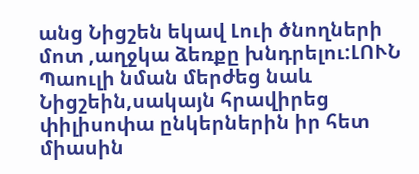անց Նիցշեն եկավ Լուի ծնողների մոտ ,աղջկա ձեռքը խնդրելու:ԼՈՒՆ  Պաուլի նման մերժեց նաև Նիցշեին,սակայն հրավիրեց փիլիսոփա ընկերներին իր հետ միասին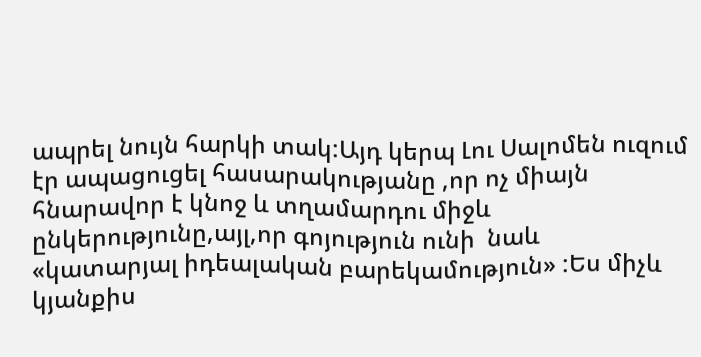ապրել նույն հարկի տակ:Այդ կերպ Լու Սալոմեն ուզում էր ապացուցել հասարակությանը ,որ ոչ միայն հնարավոր է կնոջ և տղամարդու միջև ընկերությունը,այլ,որ գոյություն ունի  նաև  «կատարյալ իդեալական բարեկամություն» :Ես միչև կյանքիս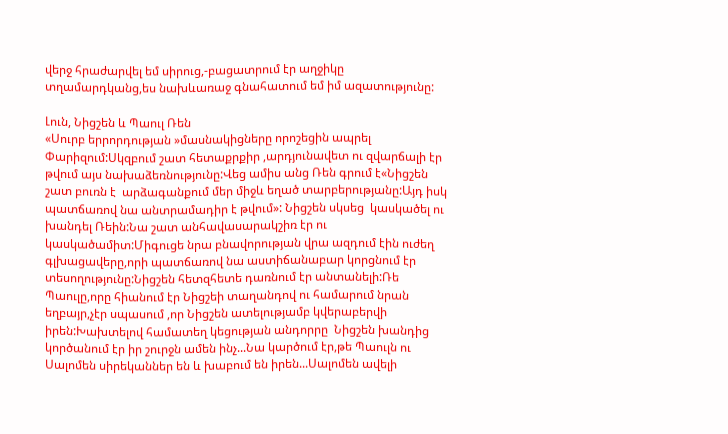վերջ հրաժարվել եմ սիրուց,-բացատրում էր աղջիկը տղամարդկանց,ես նախևառաջ գնահատում եմ իմ ազատությունը:

Լուն, Նիցշեն և Պաուլ Ռեն
«Սուրբ երրորդության »մասնակիցները որոշեցին ապրել Փարիզում:Սկզբում շատ հետաքրքիր ,արդյունավետ ու զվարճալի էր թվում այս նախաձեռնությունը:Վեց ամիս անց Ռեն գրում է«Նիցշեն շատ բուռն է  արձագանքում մեր միջև եղած տարբերությանը:Այդ իսկ պատճառով նա անտրամադիր է թվում»: Նիցշեն սկսեց  կասկածել ու խանդել Ռեին:Նա շատ անհավասարակշիռ էր ու կասկածամիտ:Միգուցե նրա բնավորության վրա ազդում էին ուժեղ գլխացավերը,որի պատճառով նա աստիճանաբար կորցնում էր տեսողությունը:Նիցշեն հետզհետե դառնում էր անտանելի:Ռե Պաուլը,որը հիանում էր Նիցշեի տաղանդով ու համարում նրան եղբայր,չէր սպասում ,որ Նիցշեն ատելությամբ կվերաբերվի իրեն:Խախտելով համատեղ կեցության անդորրը  Նիցշեն խանդից կործանում էր իր շուրջն ամեն ինչ...Նա կարծում էր,թե Պաուլն ու Սալոմեն սիրեկաններ են և խաբում են իրեն...Սալոմեն ավելի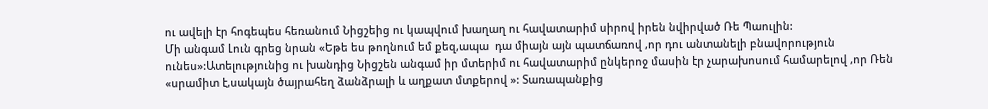ու ավելի էր հոգեպես հեռանում Նիցշեից ու կապվում խաղաղ ու հավատարիմ սիրով իրեն նվիրված Ռե Պաուլին:
Մի անգամ Լուն գրեց նրան «Եթե ես թողնում եմ քեզ,ապա  դա միայն այն պատճառով ,որ դու անտանելի բնավորություն ունես»:Ատելությունից ու խանդից Նիցշեն անգամ իր մտերիմ ու հավատարիմ ընկերոջ մասին էր չարախոսում համարելով ,որ Ռեն «սրամիտ է,սակայն ծայրահեղ ձանձրալի և աղքատ մտքերով »: Տառապանքից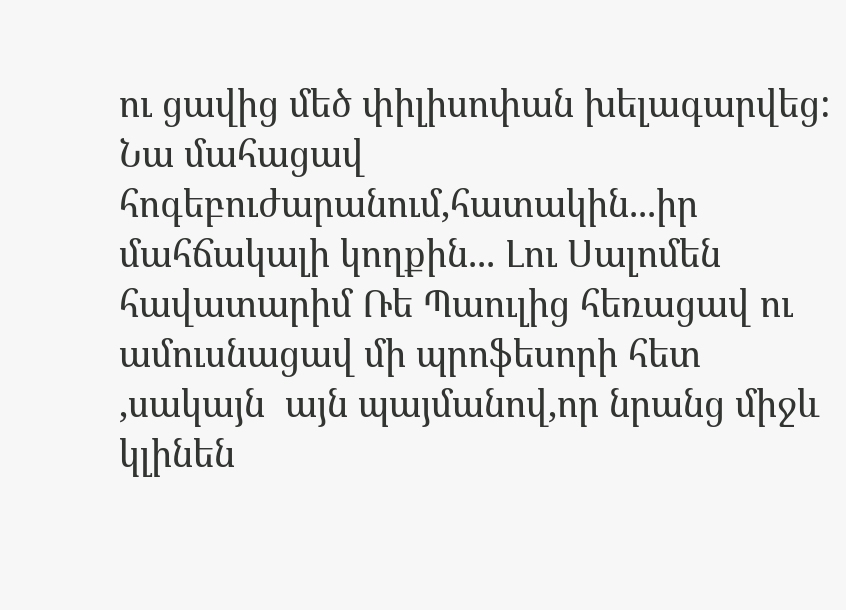ու ցավից մեծ փիլիսոփան խելագարվեց:
Նա մահացավ հոգեբուժարանում,հատակին...իր մահճակալի կողքին... Լու Սալոմեն հավատարիմ Ռե Պաուլից հեռացավ ու ամուսնացավ մի պրոֆեսորի հետ ,սակայն  այն պայմանով,որ նրանց միջև կլինեն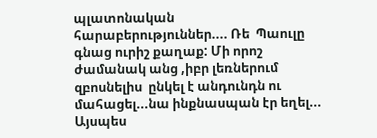պլատոնական հարաբերություններ.... Ռե  Պաուլը  գնաց ուրիշ քաղաք: Մի որոշ ժամանակ անց ,իբր լեռներում զբոսնելիս  ընկել է անդունդն ու մահացել...նա ինքնասպան էր եղել...
Այսպես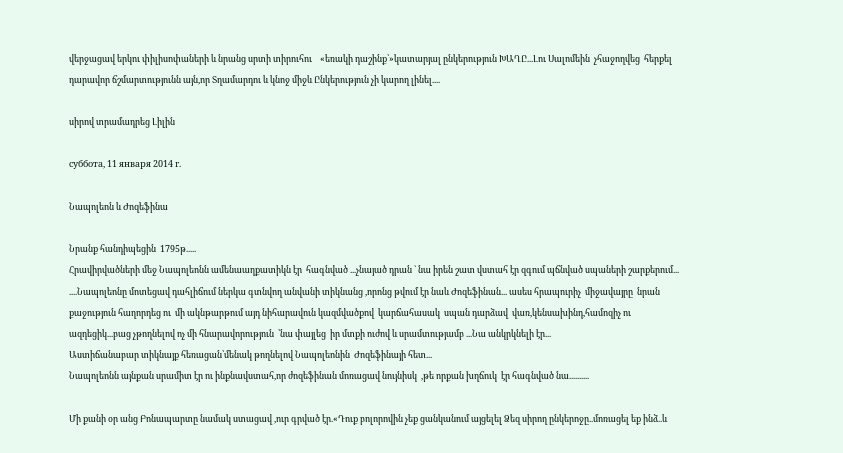վերջացավ երկու փիլիսոփաների և նրանց սրտի տիրուհու    «եռակի դաշինք՝»կատարյալ ընկերություն ԽԱՂԸ...Լու Սալոմեին  չհաջողվեց  հերքել դարավոր ճշմարտությունն այն,որ Տղամարդու և կնոջ միջև Ընկերություն չի կարող լինել....

սիրով տրամադրեց Լիլին

суббота, 11 января 2014 г.

Նապոլեոն և Ժոզեֆինա

Նրանք հանդիպեցին  1795թ.....
Հրավիրվածների մեջ Նապոլեոնն ամենաաղքատիկն էր  հագնված ...չնայած դրան ` նա իրեն շատ վստահ էր զգում պճնված սպաների շարքերում...
....Նապոլեոնը մոտեցավ դահլիճում ներկա գտնվող անվանի տիկնանց ,որոնց թվում էր նաև Ժոզեֆինան... ասես հրապուրիչ  միջավայրը  նրան քաջություն հաղորդեց ու  մի ակնթարթում այդ նիհարավուն կազմվածքով  կարճահասակ  սպան դարձավ  վառ,կենսախինդ,համոզիչ ու ազդեցիկ...բաց չթողնելով ոչ մի հնարավորություն  ՝նա փայլեց  իր մտքի ուժով և սրամտությամբ ...Նա անկրկնելի էր...
Աստիճանաբար տիկնայք հեռացան՝մենակ թողնելով Նապոլեոնին  Ժոզեֆինայի հետ...
Նապոլեոնն այնքան սրամիտ էր ու ինքնավստահ,որ ժոզեֆինան մոռացավ նույնիսկ  ,թե որքան խղճուկ  էր հագնված նա..........

Մի քանի օր անց Բոնապարտը նամակ ստացավ ,ուր գրված էր.«Դուք բոլորովին չեք ցանկանում այցելել Ձեզ սիրող ընկերոջը..մոռացել եք ինձ..և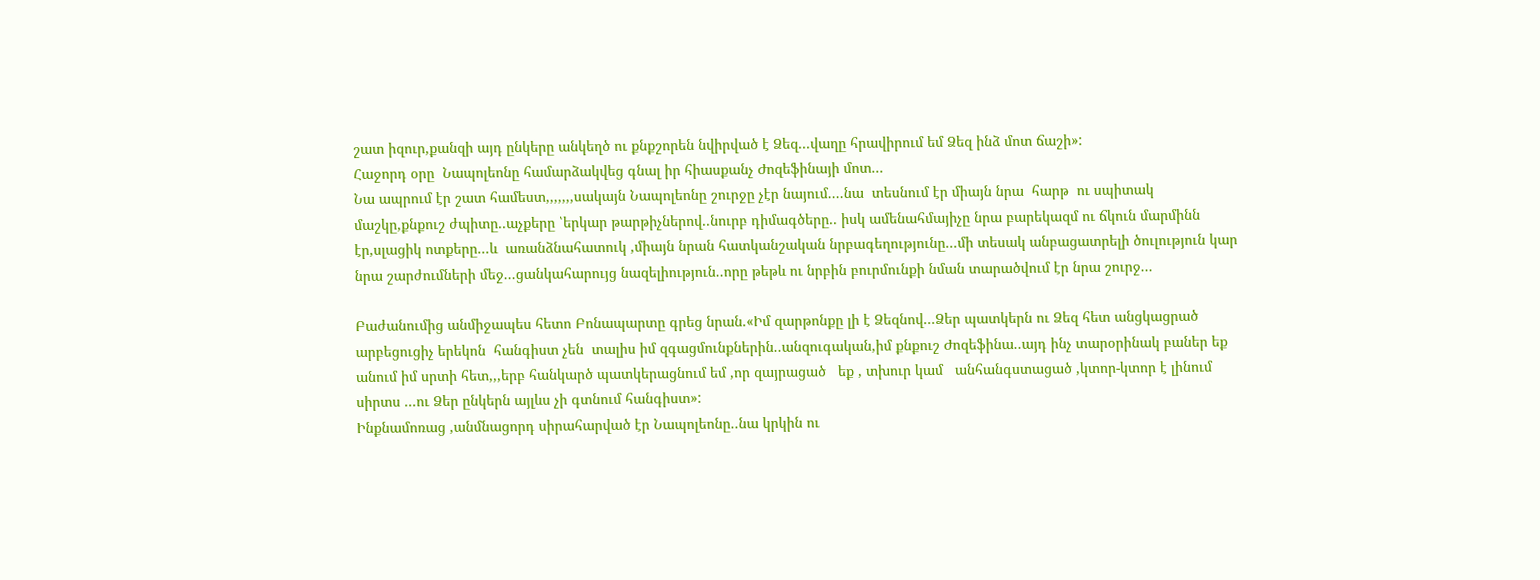շատ իզուր,քանզի այդ ընկերը անկեղծ ու քնքշորեն նվիրված է Ձեզ...վաղը հրավիրում եմ Ձեզ ինձ մոտ ճաշի»:
Հաջորդ օրը  Նապոլեոնը համարձակվեց գնալ իր հիասքանչ Ժոզեֆինայի մոտ...
Նա ապրում էր շատ համեստ,,,,,,,սակայն Նապոլեոնը շուրջը չէր նայում....նա  տեսնում էր միայն նրա  հարթ  ու սպիտակ մաշկը,քնքուշ ժպիտը..աչքերը ՝երկար թարթիչներով..նուրբ դիմագծերը.. իսկ ամենահմայիչը նրա բարեկազմ ու ճկուն մարմինն էր,սլացիկ ոտքերը...և  առանձնահատուկ ,միայն նրան հատկանշական նրբագեղությունը...մի տեսակ անբացատրելի ծուլություն կար նրա շարժումների մեջ...ցանկահարույց նազելիություն..որը թեթև ու նրբին բուրմունքի նման տարածվում էր նրա շուրջ...

Բաժանումից անմիջապես հետո Բոնապարտը գրեց նրան.«Իմ զարթոնքը լի է Ձեզնով...Ձեր պատկերն ու Ձեզ հետ անցկացրած  արբեցուցիչ երեկոն  հանգիստ չեն  տալիս իմ զգացմունքներին..անզուգական,իմ քնքուշ Ժոզեֆինա..այդ ինչ տարօրինակ բաներ եք անում իմ սրտի հետ,,,երբ հանկարծ պատկերացնում եմ ,որ զայրացած   եք , տխուր կամ   անհանգստացած ,կտոր-կտոր է լինում սիրտս ...ու Ձեր ընկերն այլևս չի գտնում հանգիստ»:
Ինքնամոռաց ,անմնացորդ սիրահարված էր Նապոլեոնը..նա կրկին ու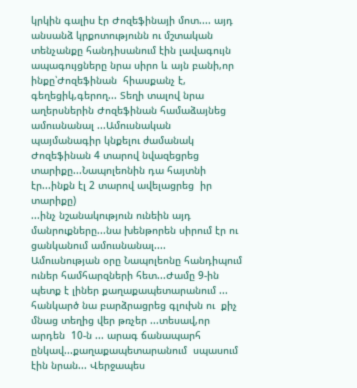կրկին գալիս էր Ժոզեֆինայի մոտ.... այդ անսանձ կրքոտությունն ու մշտական տենչանքը հանդիսանում էին լավագույն ապագույցները նրա սիրո և այն բանի,որ ինքը՝Ժոզեֆինան  հիասքանչ է, գեղեցիկ,գերող... Տեղի տալով նրա աղերսներին Ժոզեֆինան համաձայնեց ամուսնանալ ...Ամուսնական պայմանագիր կնքելու ժամանակ Ժոզեֆինան 4 տարով նվազեցրեց տարիքը...Նապոլեոնին դա հայտնի էր...ինքն էլ 2 տարով ավելացրեց  իր տարիքը)
...ինչ նշանակություն ունեին այդ մանրուքները...նա խենթորեն սիրում էր ու  ցանկանում ամուսնանալ....
Ամուսնության օրը Նապոլեոնը հանդիպում ուներ համհարզների հետ...Ժամը 9-ին պետք է լիներ քաղաքապետարանում ... հանկարծ նա բարձրացրեց գլուխն ու  քիչ մնաց տեղից վեր թռչեր ...տեսավ,որ  արդեն  10-ն ... արագ ճանապարհ ընկավ...քաղաքապետարանում  սպասում էին նրան... Վերջապես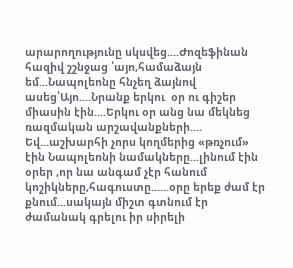արարողությունը սկսվեց....Ժոզեֆինան հազիվ շշնջաց ՝այո,համաձայն եմ...Նապոլեոնը հնչեղ ձայնով ասեց՝Այո....Նրանք երկու  օր ու գիշեր միասին էին....Երկու օր անց նա մեկնեց ռազմական արշավանքների....
Եվ...աշխարհի չորս կողմերից «թռչում» էին Նապոլեոնի նամակները...լինում էին օրեր ,որ նա անգամ չէր հանում կոշիկները,հագուստը......օրը երեք ժամ էր քնում...սակայն միշտ գտնում էր ժամանակ գրելու իր սիրելի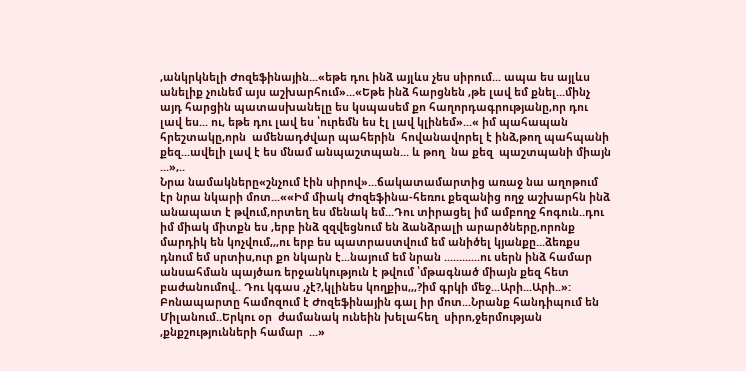,անկրկնելի Ժոզեֆինային...«եթե դու ինձ այլևս չես սիրում... ապա ես այլևս անելիք չունեմ այս աշխարհում»...«Եթե ինձ հարցնեն ,թե լավ եմ քնել...մինչ այդ հարցին պատասխանելը ես կսպասեմ քո հաղորդագրությանը,որ դու լավ ես... ու, եթե դու լավ ես ՝ուրեմն ես էլ լավ կլինեմ»...« իմ պահապան հրեշտակը,որն  ամենադժվար պահերին  հովանավորել է ինձ,թող պահպանի քեզ...ավելի լավ է ես մնամ անպաշտպան... և թող  նա քեզ  պաշտպանի միայն ...»,..
Նրա նամակները«շնչում էին սիրով»...ճակատամարտից առաջ նա աղոթում էր նրա նկարի մոտ...««Իմ միակ Ժոզեֆինա-հեռու քեզանից ողջ աշխարհն ինձ անապատ է թվում,որտեղ ես մենակ եմ...Դու տիրացել իմ ամբողջ հոգուն..դու իմ միակ միտքն ես ,երբ ինձ զզվեցնում են ձանձրալի արարծները,որոնք մարդիկ են կոչվում,,,ու երբ ես պատրաստվում եմ անիծել կյանքը...ձեռքս դնում եմ սրտիս,ուր քո նկարն է...նայում եմ նրան ............ու սերն ինձ համար  անսահման պայծառ երջանկություն է թվում ՝մթագնած միայն քեզ հետ բաժանումով.. Դու կգաս ,չէ?,կլինես կողքիս,,,?իմ գրկի մեջ...Արի...Արի..»:
Բոնապարտը համոզում է Ժոզեֆինային գալ իր մոտ...Նրանք հանդիպում են Միլանում..Երկու օր  ժամանակ ունեին խելահեղ  սիրո,ջերմության ,քնքշությունների համար  ...»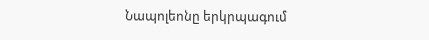Նապոլեոնը երկրպագում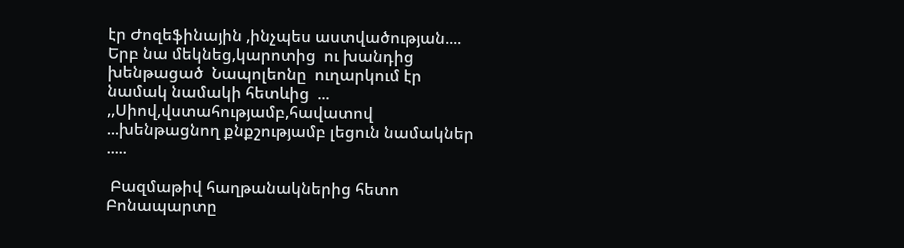էր Ժոզեֆինային ,ինչպես աստվածության.... Երբ նա մեկնեց,կարոտից  ու խանդից  խենթացած  Նապոլեոնը  ուղարկում էր  նամակ նամակի հետևից  ... ,,Սիով,վստահությամբ,հավատով ...խենթացնող քնքշությամբ լեցուն նամակներ .....

 Բազմաթիվ հաղթանակներից հետո  Բոնապարտը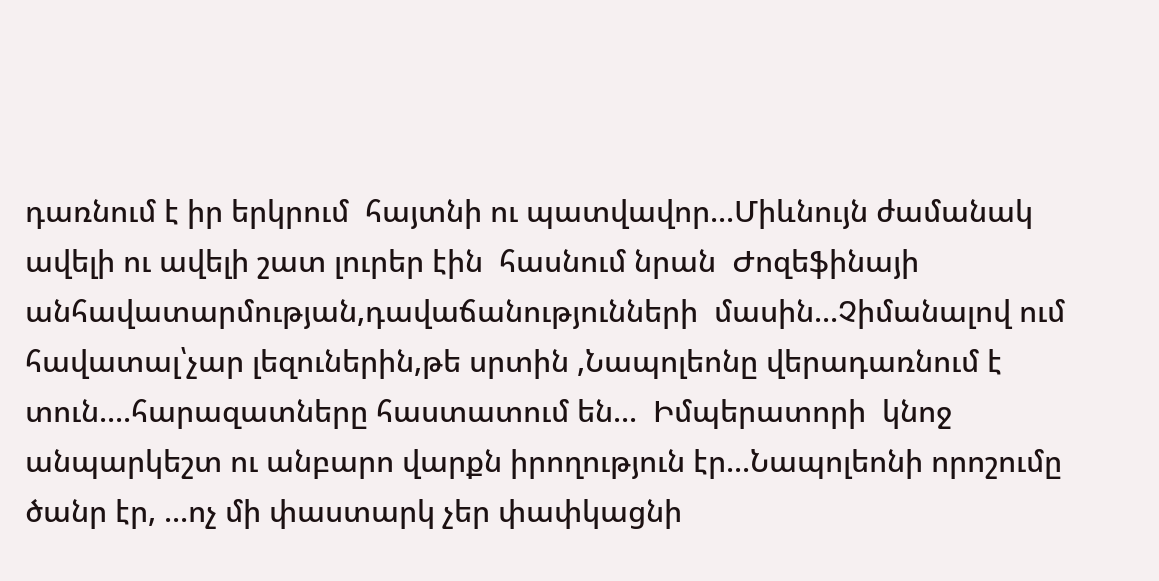դառնում է իր երկրում  հայտնի ու պատվավոր...Միևնույն ժամանակ  ավելի ու ավելի շատ լուրեր էին  հասնում նրան  Ժոզեֆինայի անհավատարմության,դավաճանությունների  մասին...Չիմանալով ում հավատալ՝չար լեզուներին,թե սրտին ,Նապոլեոնը վերադառնում է տուն....հարազատները հաստատում են...  Իմպերատորի  կնոջ անպարկեշտ ու անբարո վարքն իրողություն էր...Նապոլեոնի որոշումը ծանր էր, ...ոչ մի փաստարկ չեր փափկացնի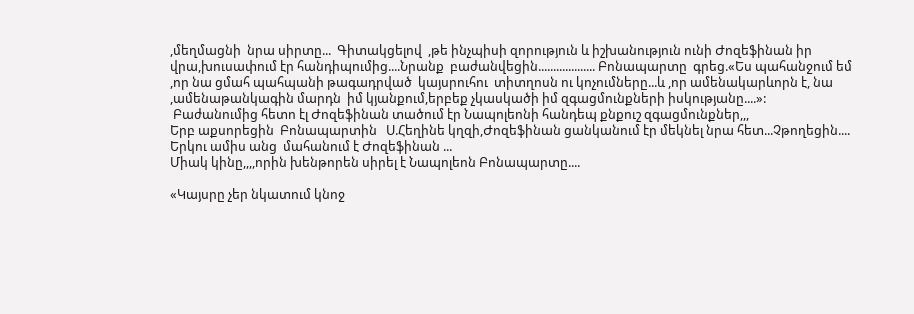,մեղմացնի  նրա սիրտը...  Գիտակցելով  ,թե ինչպիսի զորություն և իշխանություն ունի Ժոզեֆինան իր վրա,խուսափում էր հանդիպումից....Նրանք  բաժանվեցին................... Բոնապարտը  գրեց.«Ես պահանջում եմ ,որ նա ցմահ պահպանի թագադրված  կայսրուհու  տիտղոսն ու կոչումները...և ,որ ամենակարևորն է, նա ,ամենաթանկագին մարդն  իմ կյանքում,երբեք չկասկածի իմ զգացմունքների իսկությանը....»:
 Բաժանումից հետո էլ Ժոզեֆինան տածում էր Նապոլեոնի հանդեպ քնքուշ զգացմունքներ,,,
Երբ աքսորեցին  Բոնապարտին   Ս.Հեղինե կղզի,Ժոզեֆինան ցանկանում էր մեկնել նրա հետ...Չթողեցին.... Երկու ամիս անց  մահանում է Ժոզեֆինան ...
Միակ կինը,,,,որին խենթորեն սիրել է Նապոլեոն Բոնապարտը....

«Կայսրը չեր նկատում կնոջ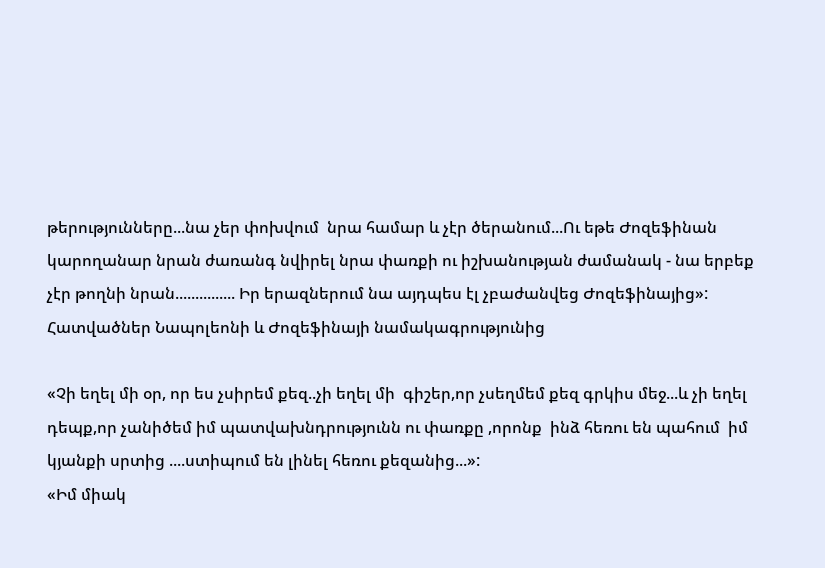թերությունները...նա չեր փոխվում  նրա համար և չէր ծերանում...Ու եթե Ժոզեֆինան կարողանար նրան ժառանգ նվիրել նրա փառքի ու իշխանության ժամանակ - նա երբեք չէր թողնի նրան............... Իր երազներում նա այդպես էլ չբաժանվեց Ժոզեֆինայից»:
Հատվածներ Նապոլեոնի և Ժոզեֆինայի նամակագրությունից

«Չի եղել մի օր, որ ես չսիրեմ քեզ..չի եղել մի  գիշեր,որ չսեղմեմ քեզ գրկիս մեջ...և չի եղել դեպք,որ չանիծեմ իմ պատվախնդրությունն ու փառքը ,որոնք  ինձ հեռու են պահում  իմ կյանքի սրտից ....ստիպում են լինել հեռու քեզանից...»:
«Իմ միակ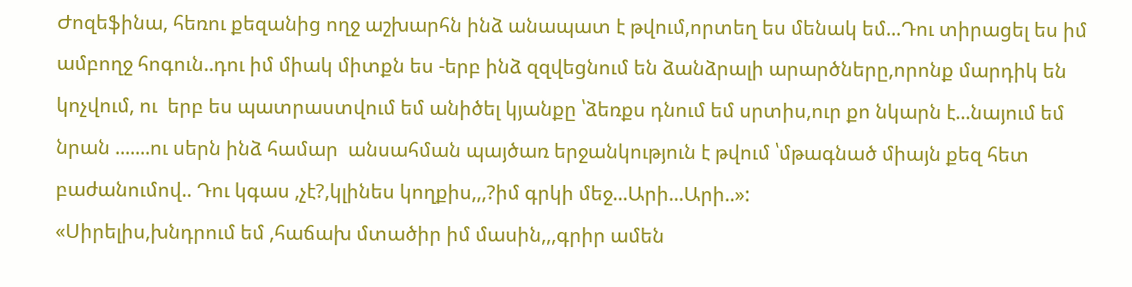Ժոզեֆինա, հեռու քեզանից ողջ աշխարհն ինձ անապատ է թվում,որտեղ ես մենակ եմ...Դու տիրացել ես իմ ամբողջ հոգուն..դու իմ միակ միտքն ես -երբ ինձ զզվեցնում են ձանձրալի արարծները,որոնք մարդիկ են կոչվում, ու  երբ ես պատրաստվում եմ անիծել կյանքը ՝ձեռքս դնում եմ սրտիս,ուր քո նկարն է...նայում եմ նրան .......ու սերն ինձ համար  անսահման պայծառ երջանկություն է թվում ՝մթագնած միայն քեզ հետ բաժանումով.. Դու կգաս ,չէ?,կլինես կողքիս,,,?իմ գրկի մեջ...Արի...Արի..»:
«Սիրելիս,խնդրում եմ ,հաճախ մտածիր իմ մասին,,,գրիր ամեն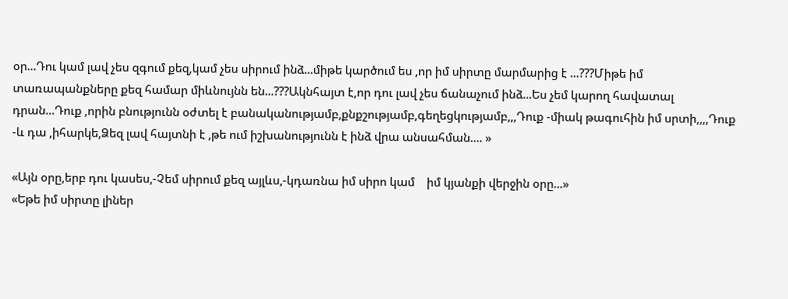օր...Դու կամ լավ չես զգում քեզ,կամ չես սիրում ինձ...միթե կարծում ես ,որ իմ սիրտը մարմարից է ...???Միթե իմ տառապանքները քեզ համար միևնույնն են...???Ակնհայտ է,որ դու լավ չես ճանաչում ինձ...Ես չեմ կարող հավատալ դրան...Դուք ,որին բնությունն օժտել է բանականությամբ,քնքշությամբ,գեղեցկությամբ,,,Դուք -միակ թագուհին իմ սրտի,,,,Դուք -և դա ,իհարկե,Ձեզ լավ հայտնի է ,թե ում իշխանությունն է ինձ վրա անսահման.... »

«Այն օրը,երբ դու կասես,-Չեմ սիրում քեզ այլևս,-կդառնա իմ սիրո կամ    իմ կյանքի վերջին օրը...»
«Եթե իմ սիրտը լիներ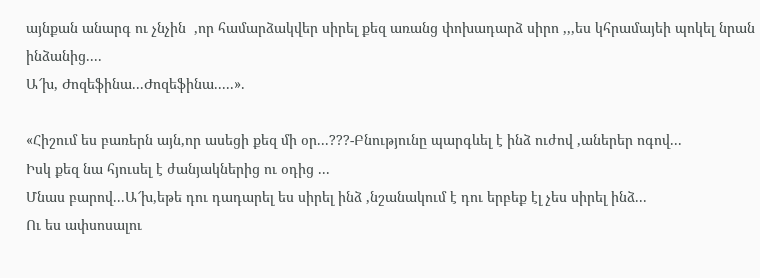այնքան անարգ ու չնչին  ,որ համարձակվեր սիրել քեզ առանց փոխադարձ սիրո ,,,ես կհրամայեի պոկել նրան ինձանից....
Ա՜խ, Ժոզեֆինա...Ժոզեֆինա.....».

«Հիշում ես բառերն այն,որ ասեցի քեզ մի օր...???-Բնությունը պարգևել է ինձ ուժով ,աներեր ոգով...
Իսկ քեզ նա հյուսել է ժանյակներից ու օդից ...
Մնաս բարով...Ա՜խ,եթե դու դադարել ես սիրել ինձ ,նշանակում է դու երբեք էլ չես սիրել ինձ...
Ու ես ափսոսալու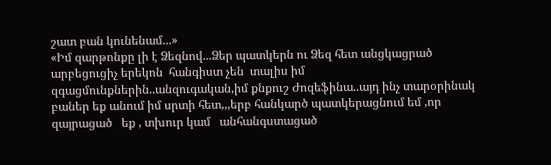շատ բան կունենամ...»
«Իմ զարթոնքը լի է Ձեզնով...Ձեր պատկերն ու Ձեզ հետ անցկացրած  արբեցուցիչ երեկոն  հանգիստ չեն  տալիս իմ զգացմունքներին..անզուգական,իմ քնքուշ Ժոզեֆինա..այդ ինչ տարօրինակ բաներ եք անում իմ սրտի հետ,,,երբ հանկարծ պատկերացնում եմ ,որ զայրացած   եք , տխուր կամ   անհանգստացած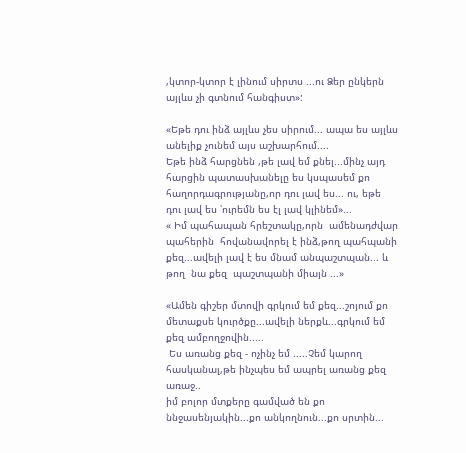,կտոր-կտոր է լինում սիրտս ...ու Ձեր ընկերն այլևս չի գտնում հանգիստ»:

«Եթե դու ինձ այլևս չես սիրում... ապա ես այլևս անելիք չունեմ այս աշխարհում....
Եթե ինձ հարցնեն ,թե լավ եմ քնել...մինչ այդ հարցին պատասխանելը ես կսպասեմ քո հաղորդագրությանը,որ դու լավ ես... ու, եթե դու լավ ես ՝ուրեմն ես էլ լավ կլինեմ»...
« Իմ պահապան հրեշտակը,որն  ամենադժվար պահերին  հովանավորել է ինձ,թող պահպանի քեզ...ավելի լավ է ես մնամ անպաշտպան... և թող  նա քեզ  պաշտպանի միայն ...»

«Ամեն գիշեր մտովի գրկում եմ քեզ...շոյում քո մետաքսե կուրծքը...ավելի ներքև...գրկում եմ քեզ ամբողջովին.....
 Ես առանց քեզ - ոչինչ եմ .....Չեմ կարող հասկանալ,թե ինչպես եմ ապրել առանց քեզ առաջ..
իմ բոլոր մտքերը գամված են քո ննջասենյակին...քո անկողնուն...քո սրտին...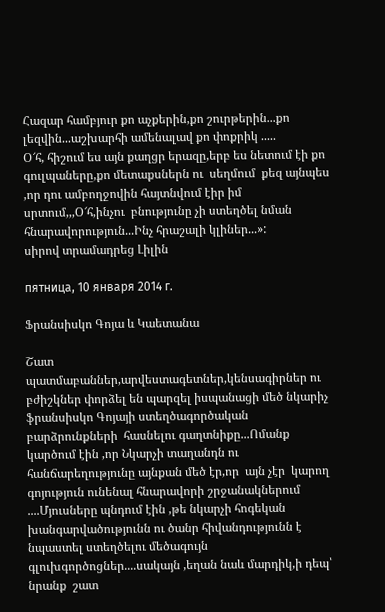Հազար համբյուր քո աչքերին,քո շուրթերին...քո լեզվին...աշխարհի ամենալավ քո փոքրիկ .....
Օ՜հ, հիշում ես այն քաղցր երազը,երբ ես նետում էի քո գուլպաները,քո մետաքսներն ու  սեղմում  քեզ այնպես ,որ դու ամբողջովին հայտնվում էիր իմ սրտում,,,Օ՜հ,ինչու  բնությունը չի ստեղծել նման հնարավորություն...Ինչ հրաշալի կլիներ...»:
սիրով տրամադրեց Լիլին

пятница, 10 января 2014 г.

Ֆրանսիսկո Գոյա և Կաետանա

Շատ պատմաբաններ,արվեստագետներ,կենսագիրներ ու բժիշկներ փորձել են պարզել իսպանացի մեծ նկարիչ ֆրանսիսկո Գոյայի ստեղծագործական  բարձրունքների  հասնելու գաղտնիքը...Ոմանք կարծում էին ,որ Նկարչի տաղանդն ու հանճարեղությունը այնքան մեծ էր,որ  այն չէր  կարող գոյություն ունենալ հնարավորի շրջանակներում ....Մյուսները պնդում էին ,թե նկարչի հոգեկան խանգարվածությունն ու ծանր հիվանդությունն է նպաստել ստեղծելու մեծագույն գլուխգործոցներ....սակայն ,եղան նաև մարդիկ,ի դեպ՝ նրանք  շատ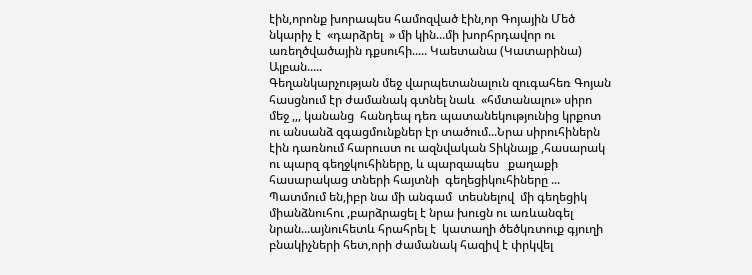էին,որոնք խորապես համոզված էին,որ Գոյային Մեծ նկարիչ է  «դարձրել  » մի կին...մի խորհրդավոր ու առեղծվածային դքսուհի..... Կաետանա (Կատարինա) Ալբան.....
Գեղանկարչության մեջ վարպետանալուն զուգահեռ Գոյան հասցնում էր ժամանակ գտնել նաև  «հմտանալու» սիրո մեջ ,,, կանանց  հանդեպ դեռ պատանեկությունից կրքոտ ու անսանձ զգացմունքներ էր տածում...Նրա սիրուհիներն էին դառնում հարուստ ու ազնվական Տիկնայք ,հասարակ ու պարզ գեղջկուհիները, և պարզապես   քաղաքի հասարակաց տների հայտնի  գեղեցիկուհիները ...
Պատմում են,իբր նա մի անգամ  տեսնելով  մի գեղեցիկ  միանձնուհու ,բարձրացել է նրա խուցն ու առևանգել նրան...այնուհետև հրահրել է  կատաղի ծեծկռտուք գյուղի բնակիչների հետ,որի ժամանակ հազիվ է փրկվել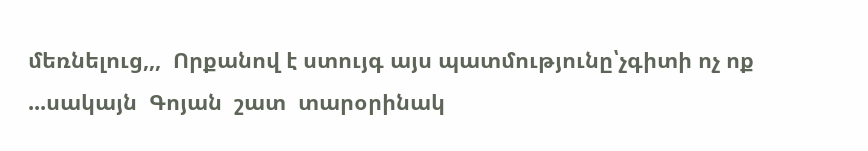մեռնելուց,,,  Որքանով է ստույգ այս պատմությունը՝չգիտի ոչ ոք ...սակայն  Գոյան  շատ  տարօրինակ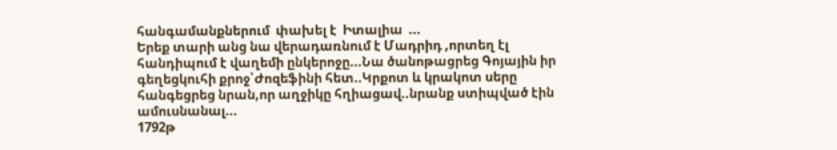հանգամանքներում  փախել է  Իտալիա  ...
Երեք տարի անց նա վերադառնում է Մադրիդ ,որտեղ էլ հանդիպում է վաղեմի ընկերոջը...Նա ծանոթացրեց Գոյային իր գեղեցկուհի քրոջ՝Ժոզեֆինի հետ..Կրքոտ և կրակոտ սերը հանգեցրեց նրան,որ աղջիկը հղիացավ..նրանք ստիպված էին ամուսնանալ...
1792թ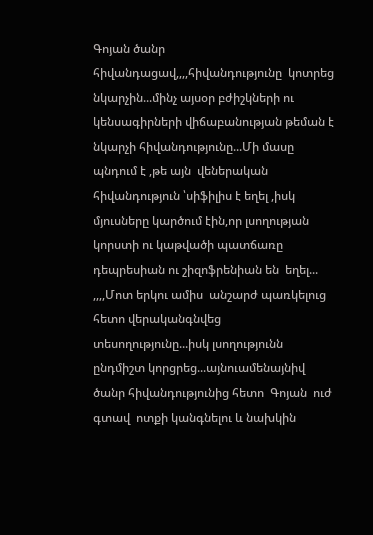Գոյան ծանր հիվանդացավ,,,,հիվանդությունը  կոտրեց նկարչին...մինչ այսօր բժիշկների ու կենսագիրների վիճաբանության թեման է նկարչի հիվանդությունը...Մի մասը պնդում է ,թե այն  վեներական հիվանդություն ՝սիֆիլիս է եղել ,իսկ մյուսները կարծում էին,որ լսողության կորստի ու կաթվածի պատճառը դեպրեսիան ու շիզոֆրենիան են  եղել...
,,,,Մոտ երկու ամիս  անշարժ պառկելուց հետո վերականգնվեց տեսողությունը...իսկ լսողությունն  ընդմիշտ կորցրեց...այնուամենայնիվ ծանր հիվանդությունից հետո  Գոյան  ուժ գտավ  ոտքի կանգնելու և նախկին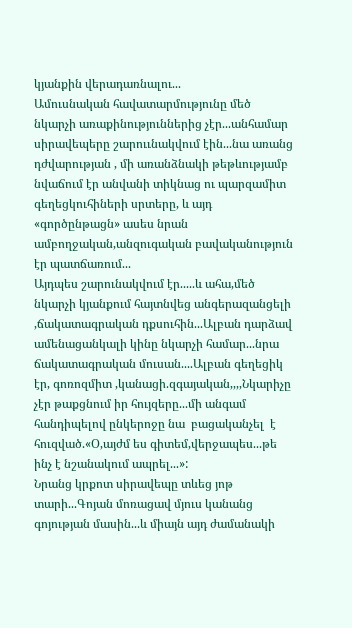կյանքին վերադառնալու...
Ամուսնական հավատարմությունը մեծ նկարչի առաքինություններից չէր...անհամար սիրավեպերը շարոււնակվում էին...նա առանց դժվարության , մի առանձնակի թեթևությամբ նվաճում էր անվանի տիկնաց ու պարզամիտ գեղեցկուհիների սրտերը, և այդ «գործընթացն» ասես նրան  ամբողջական,անզուգական բավականություն էր պատճառում...
Այդպես շարունակվում էր.....և ահա,մեծ նկարչի կյանքում հայտնվեց անգերազանցելի ,ճակատագրական դքսուհին...Ալբան դարձավ ամենացանկալի կինը նկարչի համար...նրա ճակատագրական մուսան....Ալբան գեղեցիկ էր, գոռոզմիտ ,կանացի.զգայական,,,,Նկարիչը չէր թաքցնում իր հույզերը...մի անգամ հանդիպելով ընկերոջը նա  բացականչել  է հուզված.«Օ,այժմ ես գիտեմ,վերջապես...թե ինչ է նշանակում ապրել...»:
Նրանց կրքոտ սիրավեպը տևեց յոթ տարի...Գոյան մոռացավ մյուս կանանց գոյության մասին...և միայն այդ ժամանակի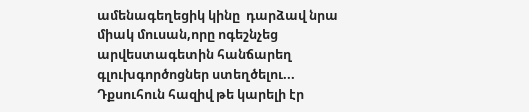ամենագեղեցիկ կինը  դարձավ նրա միակ մուսան,որը ոգեշնչեց արվեստագետին հանճարեղ գլուխգործոցներ ստեղծելու...
Դքսուհուն հազիվ թե կարելի էր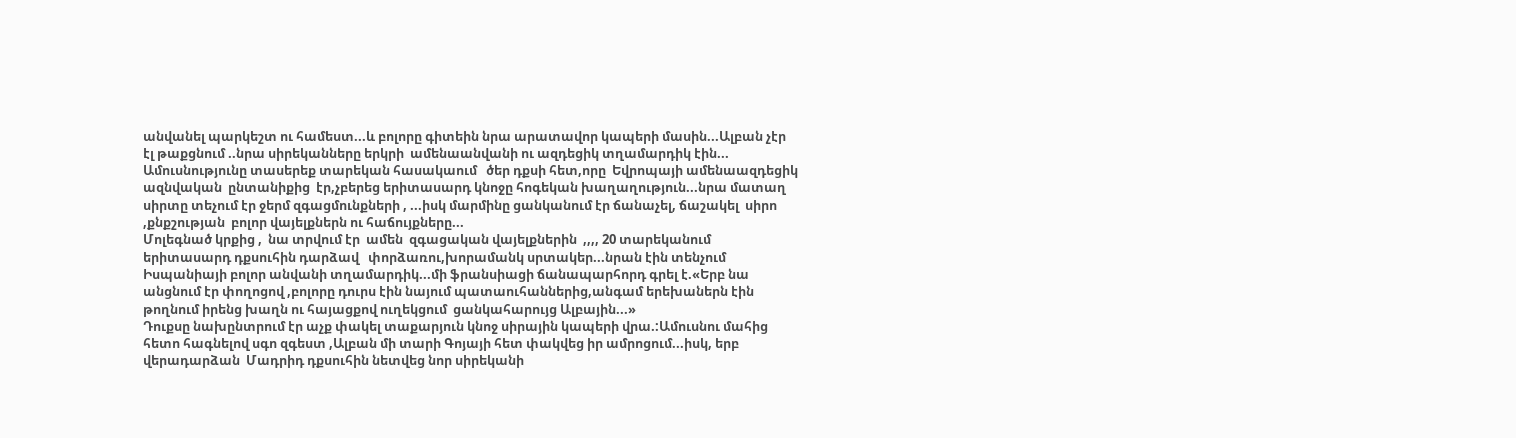անվանել պարկեշտ ու համեստ...և բոլորը գիտեին նրա արատավոր կապերի մասին...Ալբան չէր էլ թաքցնում ..նրա սիրեկանները երկրի  ամենաանվանի ու ազդեցիկ տղամարդիկ էին...
Ամուսնությունը տասերեք տարեկան հասակաում   ծեր դքսի հետ,որը  Եվրոպայի ամենաազդեցիկ ազնվական  ընտանիքից  էր,չբերեց երիտասարդ կնոջը հոգեկան խաղաղություն...նրա մատաղ սիրտը տեչում էր ջերմ զգացմունքների , ...իսկ մարմինը ցանկանում էր ճանաչել, ճաշակել  սիրո ,քնքշության  բոլոր վայելքներն ու հաճույքները...
Մոլեգնած կրքից ,  նա տրվում էր  ամեն  զգացական վայելքներին  ,,,, 20 տարեկանում երիտասարդ դքսուհին դարձավ   փորձառու,խորամանկ սրտակեր...նրան էին տենչում Իսպանիայի բոլոր անվանի տղամարդիկ...մի ֆրանսիացի ճանապարհորդ գրել է.«Երբ նա անցնում էր փողոցով ,բոլորը դուրս էին նայում պատաուհաններից,անգամ երեխաներն էին թողնում իրենց խաղն ու հայացքով ուղեկցում  ցանկահարույց Ալբային...»
Դուքսը նախընտրում էր աչք փակել տաքարյուն կնոջ սիրային կապերի վրա.:Ամուսնու մահից հետո հագնելով սգո զգեստ ,Ալբան մի տարի Գոյայի հետ փակվեց իր ամրոցում...իսկ, երբ վերադարձան  Մադրիդ դքսուհին նետվեց նոր սիրեկանի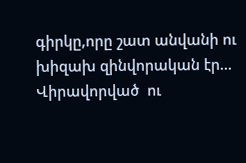գիրկը,որը շատ անվանի ու խիզախ զինվորական էր...
Վիրավորված  ու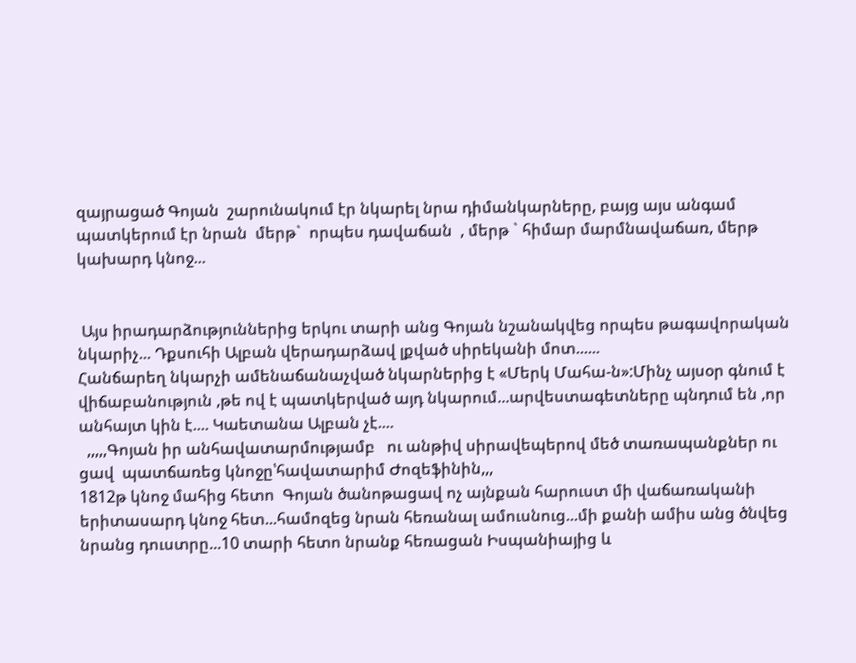զայրացած Գոյան  շարունակում էր նկարել նրա դիմանկարները, բայց այս անգամ  պատկերում էր նրան  մերթ`  որպես դավաճան  , մերթ ` հիմար մարմնավաճառ, մերթ կախարդ կնոջ...


 Այս իրադարձություններից երկու տարի անց Գոյան նշանակվեց որպես թագավորական նկարիչ... Դքսուհի Ալբան վերադարձավ լքված սիրեկանի մոտ......
Հանճարեղ նկարչի ամենաճանաչված նկարներից է «Մերկ Մահա-ն»:Մինչ այսօր գնում է վիճաբանություն ,թե ով է պատկերված այդ նկարում...արվեստագետները պնդում են ,որ անհայտ կին է.... Կաետանա Ալբան չէ....
  ,,,,,Գոյան իր անհավատարմությամբ   ու անթիվ սիրավեպերով մեծ տառապանքներ ու ցավ  պատճառեց կնոջը՝հավատարիմ Ժոզեֆինին,,,
1812թ կնոջ մահից հետո  Գոյան ծանոթացավ ոչ այնքան հարուստ մի վաճառականի  երիտասարդ կնոջ հետ...համոզեց նրան հեռանալ ամուսնուց...մի քանի ամիս անց ծնվեց նրանց դուստրը...10 տարի հետո նրանք հեռացան Իսպանիայից և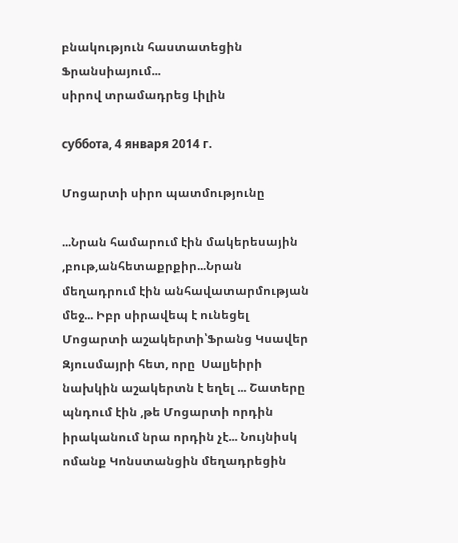բնակություն հաստատեցին Ֆրանսիայում...
սիրով տրամադրեց Լիլին

суббота, 4 января 2014 г.

Մոցարտի սիրո պատմությունը

...Նրան համարում էին մակերեսային ,բութ,անհետաքրքիր...Նրան մեղադրում էին անհավատարմության մեջ... Իբր սիրավեպ է ունեցել Մոցարտի աշակերտի՝Ֆրանց Կսավեր Զյուսմայրի հետ, որը  Սալյեիրի  նախկին աշակերտն է եղել ... Շատերը պնդում էին ,թե Մոցարտի որդին   իրականում նրա որդին չէ... Նույնիսկ ոմանք Կոնստանցին մեղադրեցին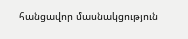հանցավոր մասնակցություն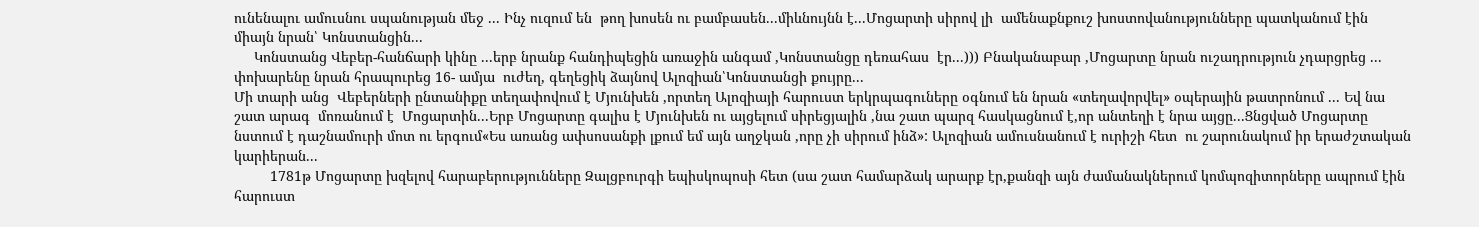ունենալու ամուսնու սպանության մեջ ... Ինչ ուզում են  թող խոսեն ու բամբասեն...միևնույնն է...Մոցարտի սիրով լի  ամենաքնքուշ խոստովանությունները պատկանում էին միայն նրան՝ Կոնստանցին...
     Կոնստանց Վեբեր-հանճարի կինը ...երբ նրանք հանդիպեցին առաջին անգամ ,Կոնստանցը դեռահաս  էր...))) Բնականաբար ,Մոցարտը նրան ուշադրություն չդարցրեց ... փոխարենը նրան հրապուրեց 16- ամյա  ուժեղ, գեղեցիկ ձայնով Ալոզիան՝Կոնստանցի քույրը...
Մի տարի անց  Վեբերների ընտանիքը տեղափովում է Մյունխեն ,որտեղ Ալոզիայի հարուստ երկրպագուները օգնում են նրան «տեղավորվել» օպերային թատրոնում ... Եվ նա  շատ արագ  մոռանում է  Մոցարտին...Երբ Մոցարտը գալիս է Մյունխեն ու այցելում սիրեցյալին ,նա շատ պարզ հասկացնում է,որ անտեղի է նրա այցը...Ցնցված Մոցարտը նստում է դաշնամուրի մոտ ու երգում«Ես առանց ափսոսանքի լքում եմ այն աղջկան ,որը չի սիրում ինձ»: Ալոզիան ամուսնանում է ուրիշի հետ  ու շարունակում իր երաժշտական կարիերան...
         1781թ Մոցարտը խզելով հարաբերությունները Զալցբուրգի եպիսկոպոսի հետ (սա շատ համարձակ արարք էր,քանզի այն ժամանակներում կոմպոզիտորները ապրում էին հարուստ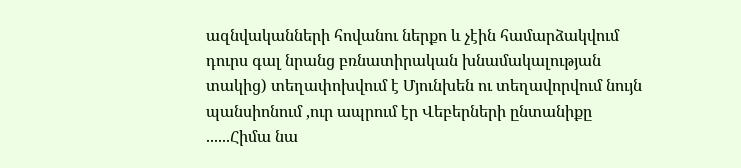ազնվականների հովանու ներքո և չէին համարձակվում դուրս գալ նրանց բռնատիրական խնամակալության տակից) տեղափոխվում է Մյունխեն ու տեղավորվում նույն պանսիոնում ,ուր ապրում էր Վեբերների ընտանիքը  ......Հիմա նա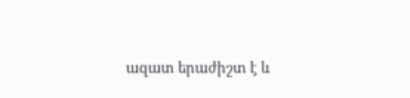ազատ երաժիշտ է և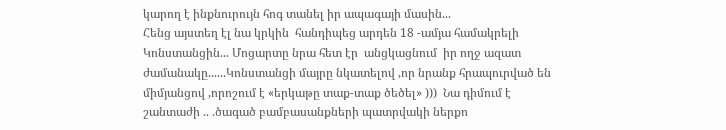կարող է ինքնուրույն հոգ տանել իր ապագայի մասին...
Հենց այստեղ էլ նա կրկին  հանդիպեց արդեն 18 -ամյա համակրելի  Կոնստանցին... Մոցարտը նրա հետ էր  անցկացնում  իր ողջ ազատ ժամանակը......Կոնստանցի մայրը նկատելով ,որ նրանք հրապուրված են միմյանցով ,որոշում է «երկաթը տաք-տաք ծեծել» )))  Նա դիմում է շանտաժի .. .ծագած բամբասանքների պատրվակի ներքո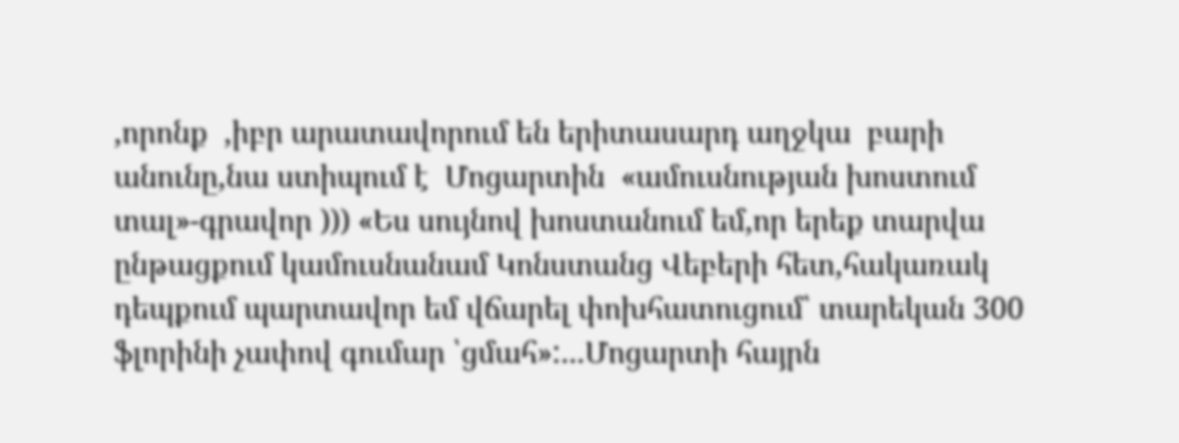,որոնք  ,իբր արատավորում են երիտասարդ աղջկա  բարի անունը,նա ստիպում է  Մոցարտին  «ամուսնության խոստում տալ»-գրավոր ))) «Ես սույնով խոստանում եմ,որ երեք տարվա ընթացքում կամուսնանամ Կոնստանց Վեբերի հետ,հակառակ դեպքում պարտավոր եմ վճարել փոխհատուցում՝ տարեկան 300 ֆլորինի չափով գումար ՝ցմահ»:...Մոցարտի հայրն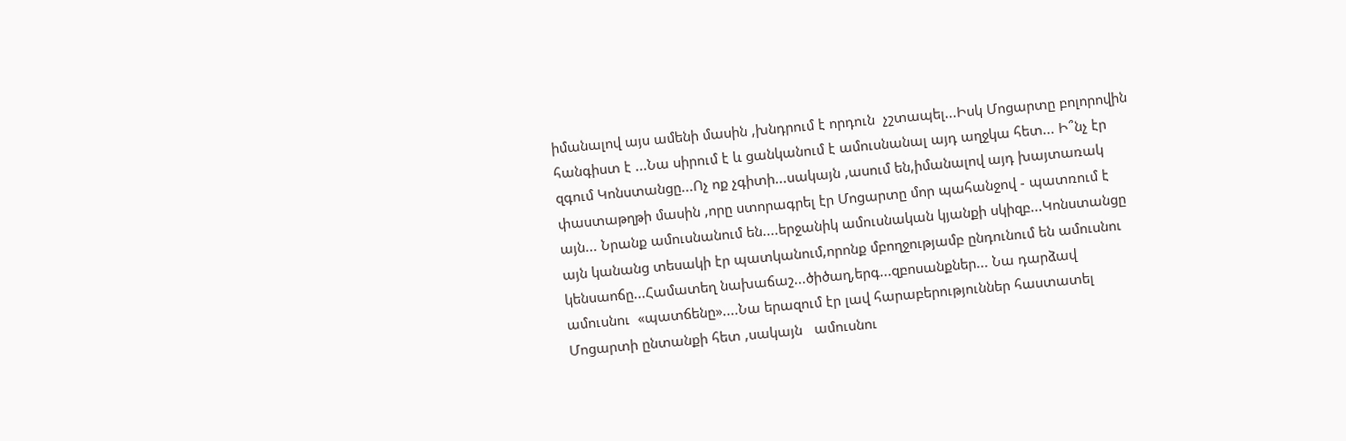իմանալով այս ամենի մասին ,խնդրում է որդուն  չշտապել...Իսկ Մոցարտը բոլորովին  հանգիստ է ...Նա սիրում է և ցանկանում է ամուսնանալ այդ աղջկա հետ... Ի՞նչ էր զգում Կոնստանցը...Ոչ ոք չգիտի...սակայն ,ասում են,իմանալով այդ խայտառակ փաստաթղթի մասին ,որը ստորագրել էր Մոցարտը մոր պահանջով - պատռում է այն... Նրանք ամուսնանում են....երջանիկ ամուսնական կյանքի սկիզբ...Կոնստանցը այն կանանց տեսակի էր պատկանում,որոնք մբողջությամբ ընդունում են ամուսնու կենսաոճը...Համատեղ նախաճաշ...ծիծաղ,երգ...զբոսանքներ... Նա դարձավ ամուսնու  «պատճենը»....Նա երազում էր լավ հարաբերություններ հաստատել Մոցարտի ընտանքի հետ ,սակայն   ամուսնու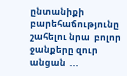ընտանիքի բարեհաճությունը շահելու նրա  բոլոր ջանքերը զուր անցան  ...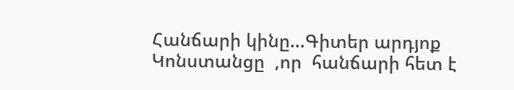Հանճարի կինը...Գիտեր արդյոք Կոնստանցը  ,որ  հանճարի հետ է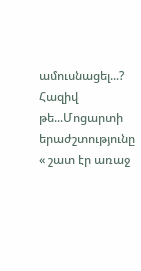ամուսնացել...? Հազիվ թե...Մոցարտի երաժշտությունը « շատ էր առաջ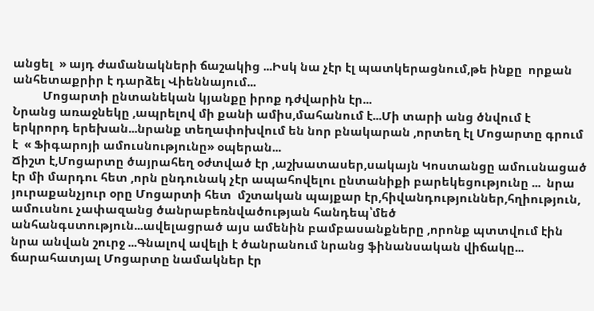անցել  » այդ ժամանակների ճաշակից ...Իսկ նա չէր էլ պատկերացնում,թե ինքը  որքան  անհետաքրիր է դարձել Վիեննայում...
          Մոցարտի ընտանեկան կյանքը իրոք դժվարին էր...
Նրանց առաջնեկը ,ապրելով մի քանի ամիս,մահանում է...Մի տարի անց ծնվում է երկրորդ երեխան...նրանք տեղափոխվում են նոր բնակարան ,որտեղ էլ Մոցարտը գրում է  « Ֆիգարոյի ամուսնությունը» օպերան...
Ճիշտ է,Մոցարտը ծայրահեղ օժտված էր ,աշխատասեր,սակայն Կոստանցը ամուսնացած էր մի մարդու հետ ,որն ընդունակ չէր ապահովելու ընտանիքի բարեկեցությունը ...  նրա յուրաքանչյուր օրը Մոցարտի հետ  մշտական պայքար էր,հիվանդություններ,հղիություն, ամուսնու չափազանց ծանրաբեռնվածության հանդեպ՝մեծ անհանգստություն...ավելացրած այս ամենին բամբասանքները ,որոնք պտտվում էին նրա անվան շուրջ ...Գնալով ավելի է ծանրանում նրանց ֆինանսական վիճակը... ճարահատյալ Մոցարտը նամակներ էր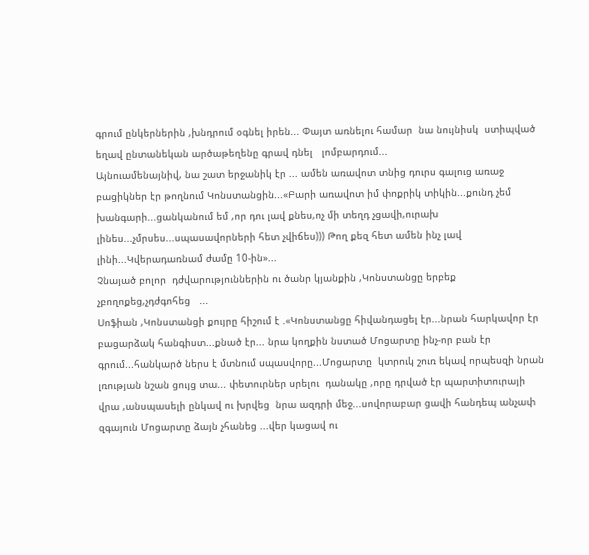գրում ընկերներին ,խնդրում օգնել իրեն... Փայտ առնելու համար  նա նույնիսկ  ստիպված եղավ ընտանեկան արծաթեղենը գրավ դնել   լոմբարդում...
Այնուամենայնիվ, նա շատ երջանիկ էր ... ամեն առավոտ տնից դուրս գալուց առաջ բացիկներ էր թողնում Կոնստանցին...«Բարի առավոտ իմ փոքրիկ տիկին...քունդ չեմ խանգարի...ցանկանում եմ ,որ դու լավ քնես,ոչ մի տեղդ չցավի,ուրախ լինես...չմրսես...սպասավորների հետ չվիճես))) Թող քեզ հետ ամեն ինչ լավ լինի...Կվերադառնամ ժամը 10-ին»...
Չնայած բոլոր  դժվարություններին ու ծանր կյանքին ,Կոնստանցը երբեք չբողոքեց,չդժգոհեց   ...
Սոֆիան ,Կոնստանցի քույրը հիշում է .«Կոնստանցը հիվանդացել էր...նրան հարկավոր էր բացարձակ հանգիստ...քնած էր... նրա կողքին նստած Մոցարտը ինչ-որ բան էր  գրում...հանկարծ ներս է մտնում սպասվորը...Մոցարտը  կտրուկ շուռ եկավ որպեսզի նրան լռության նշան ցույց տա... փետուրներ սրելու  դանակը ,որը դրված էր պարտիտուրայի վրա ,անսպասելի ընկավ ու խրվեց  նրա ազդրի մեջ...սովորաբար ցավի հանդեպ անչափ զգայուն Մոցարտը ձայն չհանեց ...վեր կացավ ու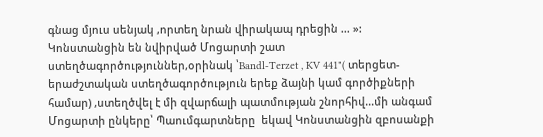գնաց մյուս սենյակ ,որտեղ նրան վիրակապ դրեցին ... »:
Կոնստանցին են նվիրված Մոցարտի շատ ստեղծագործություններ,օրինակ ՝Bandl-Terzet , KV 441"( տերցետ-երաժշտական ստեղծագործություն երեք ձայնի կամ գործիքների համար) ,ստեղծվել է մի զվարճալի պատմության շնորհիվ...մի անգամ Մոցարտի ընկերը՝ Պաումգարտները  եկավ Կոնստանցին զբոսանքի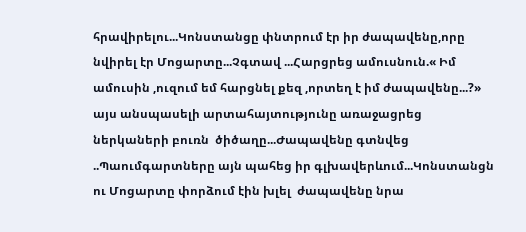հրավիրելու...Կոնստանցը փնտրում էր իր ժապավենը,որը նվիրել էր Մոցարտը...Չգտավ ...Հարցրեց ամուսնուն.« Իմ ամուսին ,ուզում եմ հարցնել քեզ ,որտեղ է իմ ժապավենը...?» այս անսպասելի արտահայտությունը առաջացրեց ներկաների բուռն  ծիծաղը...Ժապավենը գտնվեց ..Պաումգարտները այն պահեց իր գլխավերևում...Կոնստանցն ու Մոցարտը փորձում էին խլել  ժապավենը նրա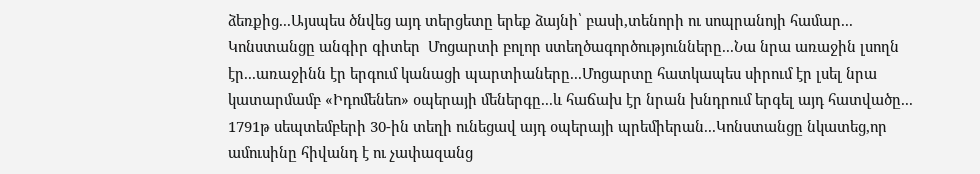ձեռքից...Այսպես ծնվեց այդ տերցետը երեք ձայնի՝ բասի,տենորի ու սոպրանոյի համար...
Կոնստանցը անգիր գիտեր  Մոցարտի բոլոր ստեղծագործությունները...Նա նրա առաջին լսողն էր...առաջինն էր երգում կանացի պարտիաները...Մոցարտը հատկապես սիրում էր լսել նրա կատարմամբ «Իդոմենեո» օպերայի մեներգը...և հաճախ էր նրան խնդրում երգել այդ հատվածը...
1791թ սեպտեմբերի 30-ին տեղի ունեցավ այդ օպերայի պրեմիերան...Կոնստանցը նկատեց,որ ամուսինը հիվանդ է ու չափազանց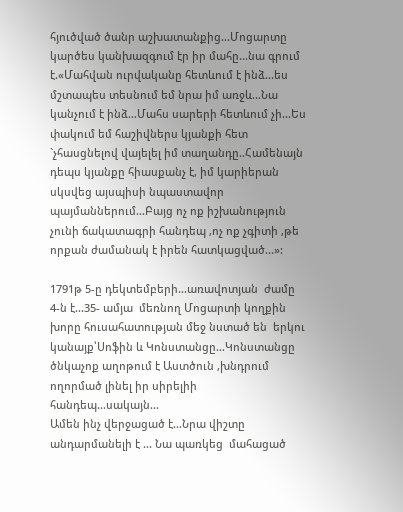հյուծված ծանր աշխատանքից...Մոցարտը կարծես կանխազգում էր իր մահը...նա գրում է.«Մահվան ուրվականը հետևում է ինձ...ես մշտապես տեսնում եմ նրա իմ առջև...Նա կանչում է ինձ...Մահս սարերի հետևում չի...Ես փակում եմ հաշիվներս կյանքի հետ `չհասցնելով վայելել իմ տաղանդը..Համենայն դեպս կյանքը հիասքանչ է, իմ կարիերան սկսվեց այսպիսի նպաստավոր պայմաններում...Բայց ոչ ոք իշխանություն չունի ճակատագրի հանդեպ ,ոչ ոք չգիտի ,թե որքան ժամանակ է իրեն հատկացված...»:

1791թ 5-ը դեկտեմբերի...առավոտյան  ժամը 4-ն է...35- ամյա  մեռնող Մոցարտի կողքին  խորը հուսահատության մեջ նստած են  երկու կանայք՝Սոֆին և Կոնստանցը...Կոնստանցը ծնկաչոք աղոթում է Աստծուն ,խնդրում ողորմած լինել իր սիրելիի հանդեպ...սակայն...
Ամեն ինչ վերջացած է...Նրա վիշտը անդարմանելի է ... Նա պառկեց  մահացած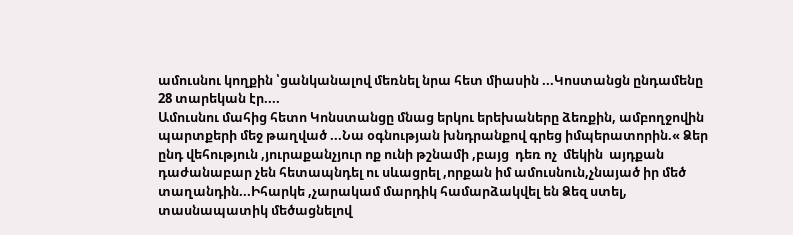ամուսնու կողքին ՝ցանկանալով մեռնել նրա հետ միասին ...Կոստանցն ընդամենը 28 տարեկան էր....
Ամուսնու մահից հետո Կոնստանցը մնաց երկու երեխաները ձեռքին, ամբողջովին  պարտքերի մեջ թաղված ...Նա օգնության խնդրանքով գրեց իմպերատորին.« Ձեր ընդ վեհություն ,յուրաքանչյուր ոք ունի թշնամի ,բայց  դեռ ոչ  մեկին  այդքան դաժանաբար չեն հետապնդել ու սևացրել ,որքան իմ ամուսնուն,չնայած իր մեծ տաղանդին...Իհարկե ,չարակամ մարդիկ համարձակվել են Ձեզ ստել, տասնապատիկ մեծացնելով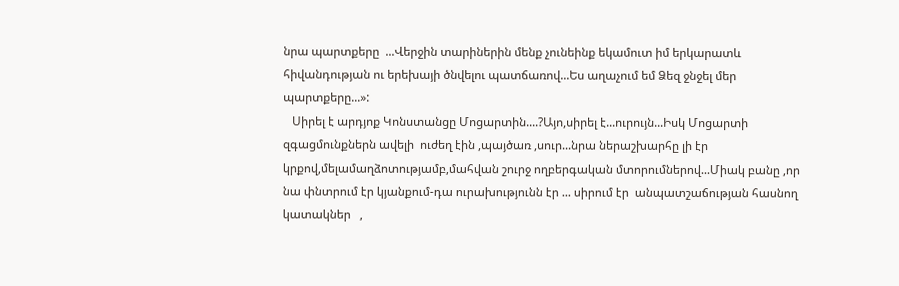նրա պարտքերը  ...Վերջին տարիներին մենք չունեինք եկամուտ իմ երկարատև հիվանդության ու երեխայի ծնվելու պատճառով...Ես աղաչում եմ Ձեզ ջնջել մեր պարտքերը...»:
   Սիրել է արդյոք Կոնստանցը Մոցարտին....?Այո,սիրել է...ուրույն...Իսկ Մոցարտի զգացմունքներն ավելի  ուժեղ էին ,պայծառ ,սուր...նրա ներաշխարհը լի էր կրքով,մելամաղձոտությամբ,մահվան շուրջ ողբերգական մտորումներով...Միակ բանը ,որ նա փնտրում էր կյանքում-դա ուրախությունն էր ... սիրում էր  անպատշաճության հասնող կատակներ   ,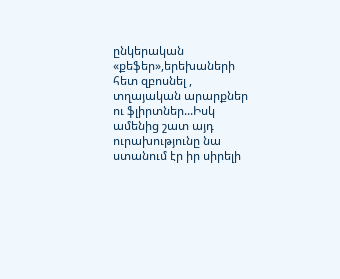ընկերական «քեֆեր»,երեխաների հետ զբոսնել , տղայական արարքներ  ու ֆլիրտներ...Իսկ ամենից շատ այդ ուրախությունը նա ստանում էր իր սիրելի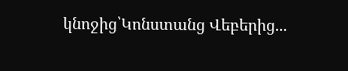կնոջից՝Կոնստանց Վեբերից...